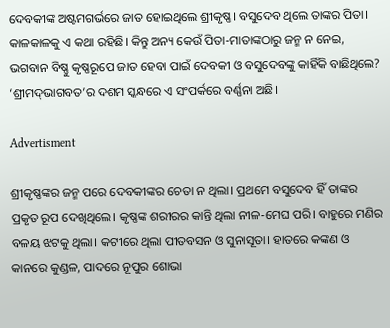ଦେବକୀଙ୍କ ଅଷ୍ଟମଗର୍ଭରେ ଜାତ ହୋଇଥିଲେ ଶ୍ରୀକୃଷ୍ଣ। ବସୁଦେବ ଥିଲେ ତାଙ୍କର ପିତା। କାଳକାଳକୁ ଏ କଥା ରହିଛି। କିନ୍ତୁ ଅନ୍ୟ କେଉଁ ପିତା-ମାତାଙ୍କଠାରୁ ଜନ୍ମ ନ ନେଇ, ଭଗବାନ ବିଷ୍ଣୁ କୃଷ୍ଣରୂପେ ଜାତ ହେବା ପାଇଁ ଦେବକୀ ଓ ବସୁଦେବଙ୍କୁ କାହିଁକି ବାଛିଥିଲେ?
‘ଶ୍ରୀମଦ୍‌ଭାଗବତ’ର ଦଶମ ସ୍କନ୍ଧରେ ଏ ସଂପର୍କରେ ବର୍ଣ୍ଣନା ଅଛି।

Advertisment

ଶ୍ରୀକୃଷ୍ଣଙ୍କର ଜନ୍ମ ପରେ ଦେବକୀଙ୍କର ଚେତା ନ ଥିଲା। ପ୍ରଥମେ ବସୁଦେବ ହିଁ ତାଙ୍କର ପ୍ରକୃତ ରୂପ ଦେଖିଥିଲେ। କୃଷ୍ଣଙ୍କ ଶରୀରର କାନ୍ତି ଥିଲା ନୀଳ-ମେଘ ପରି। ବାହୁରେ ମଣିର ବଳୟ ଝଟକୁ ଥିଲା। କଟୀରେ ଥିଲା ପୀତବସନ ଓ ସୁନାସୂତା। ହାତରେ କଙ୍କଣ ଓ କାନରେ କୁଣ୍ଡଳ, ପାଦରେ ନୂପୁର ଶୋଭା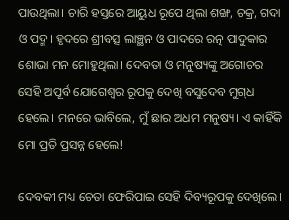ପାଉଥିଲା। ଚାରି ହସ୍ତରେ ଆୟୁଧ ରୂପେ ଥିଲା ଶଙ୍ଖ, ଚକ୍ର, ଗଦା ଓ ପଦ୍ମ। ହୃଦରେ ଶ୍ରୀବତ୍ସ ଲାଞ୍ଛନ ଓ ପାଦରେ ରତ୍ନ ପାଦୁକାର ଶୋଭା ମନ ମୋହୁଥିଲା। ଦେବତା ଓ ମନୁଷ୍ୟଙ୍କୁ ଅଗୋଚର ସେହି ଅପୂର୍ବ ଯୋଗେଶ୍ୱର ରୂପକୁ ଦେଖି ବସୁଦେବ ମୁଗ୍‌ଧ ହେଲେ। ମନରେ ଭାବିଲେ, ମୁଁ ଛାର ଅଧମ ମନୁଷ୍ୟ। ଏ କାହିଁକି ମୋ ପ୍ରତି ପ୍ରସନ୍ନ ହେଲେ!

ଦେବକୀ ମଧ୍ୟ ଚେତା ଫେରିପାଇ ସେହି ଦିବ୍ୟରୂପକୁ ଦେଖିଲେ।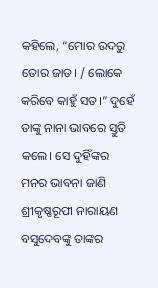କହିଲେ, “ମୋର ଉଦରୁ ତୋର ଜାତ। / ଲୋକେ କରିବେ କାହୁଁ ସତ।” ଦୁହେଁ ତାଙ୍କୁ ନାନା ଭାବରେ ସ୍ତୁତି କଲେ। ସେ ଦୁହିଁଙ୍କର ମନର ଭାବନା ଜାଣି ଶ୍ରୀକୃଷ୍ଣରୂପୀ ନାରାୟଣ ବସୁଦେବଙ୍କୁ ତାଙ୍କର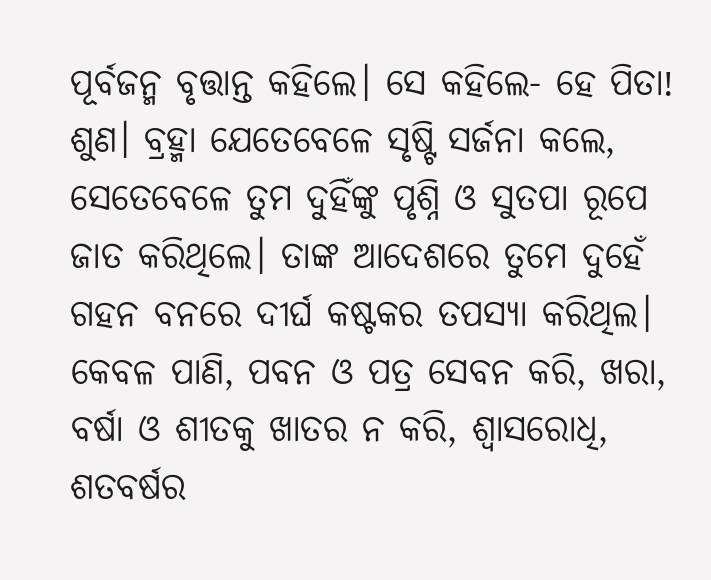ପୂର୍ବଜନ୍ମ ବୃତ୍ତାନ୍ତ କହିଲେ। ସେ କହିଲେ- ହେ ପିତା! ଶୁଣ। ବ୍ରହ୍ମା ଯେତେବେଳେ ସୃଷ୍ଟି ସର୍ଜନା କଲେ, ସେତେବେଳେ ତୁମ ଦୁହିଁଙ୍କୁ ପୃଶ୍ନି ଓ ସୁତପା ରୂପେ ଜାତ କରିଥିଲେ। ତାଙ୍କ ଆଦେଶରେ ତୁମେ ଦୁହେଁ ଗହନ ବନରେ ଦୀର୍ଘ କଷ୍ଟକର ତପସ୍ୟା କରିଥିଲ। କେବଳ ପାଣି, ପବନ ଓ ପତ୍ର ସେବନ କରି, ଖରା, ବର୍ଷା ଓ ଶୀତକୁ ଖାତର ନ କରି, ଶ୍ୱାସରୋଧି, ଶତବର୍ଷର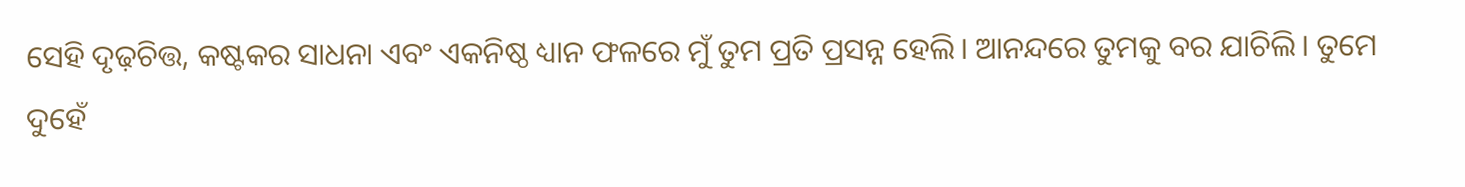ସେହି ଦୃଢ଼ଚିତ୍ତ, କଷ୍ଟକର ସାଧନା ଏବଂ ଏକନିଷ୍ଠ ଧ୍ୟାନ ଫଳରେ ମୁଁ ତୁମ ପ୍ରତି ପ୍ରସନ୍ନ ହେଲି। ଆନନ୍ଦରେ ତୁମକୁ ବର ଯାଚିଲି। ତୁମେ ଦୁହେଁ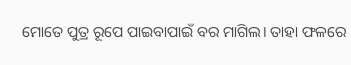ମୋତେ ପୁତ୍ର ରୂପେ ପାଇବାପାଇଁ ବର ମାଗିଲ। ତାହା ଫଳରେ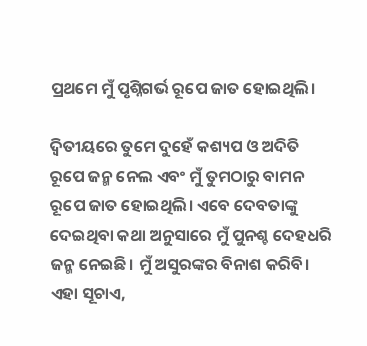ପ୍ରଥମେ ମୁଁ ପୃଶ୍ନିଗର୍ଭ ରୂପେ ଜାତ ହୋଇଥିଲି।

ଦ୍ୱିତୀୟରେ ତୁମେ ଦୁହେଁ କଶ୍ୟପ ଓ ଅଦିତି ରୂପେ ଜନ୍ମ ନେଲ ଏବଂ ମୁଁ ତୁମଠାରୁ ବାମନ ରୂପେ ଜାତ ହୋଇଥିଲି। ଏବେ ଦେବତାଙ୍କୁ ଦେଇଥିବା କଥା ଅନୁସାରେ ମୁଁ ପୁନଶ୍ଚ ଦେହଧରି ଜନ୍ମ ନେଇଛି। ମୁଁ ଅସୁରଙ୍କର ବିନାଶ କରିବି। ଏହା ସୂଚାଏ,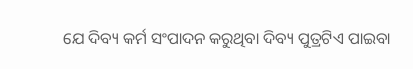ଯେ ଦିବ୍ୟ କର୍ମ ସଂପାଦନ କରୁଥିବା ଦିବ୍ୟ ପୁତ୍ରଟିଏ ପାଇବା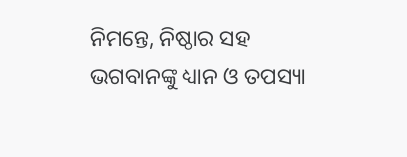ନିମନ୍ତେ, ନିଷ୍ଠାର ସହ ଭଗବାନଙ୍କୁ ଧ୍ୟାନ ଓ ତପସ୍ୟା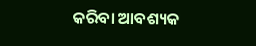କରିବା ଆବଶ୍ୟକ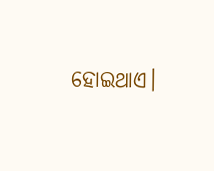ହୋଇଥାଏ।